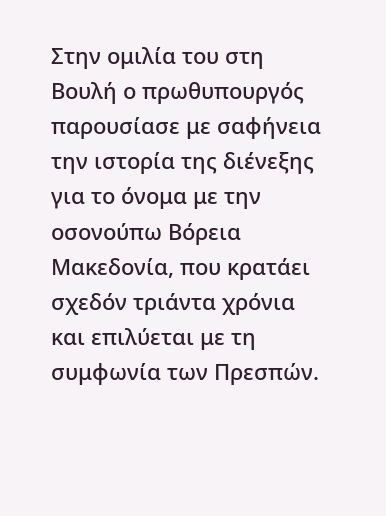Στην ομιλία του στη Βουλή ο πρωθυπουργός παρουσίασε με σαφήνεια την ιστορία της διένεξης για το όνομα με την οσονούπω Βόρεια Μακεδονία, που κρατάει σχεδόν τριάντα χρόνια και επιλύεται με τη συμφωνία των Πρεσπών.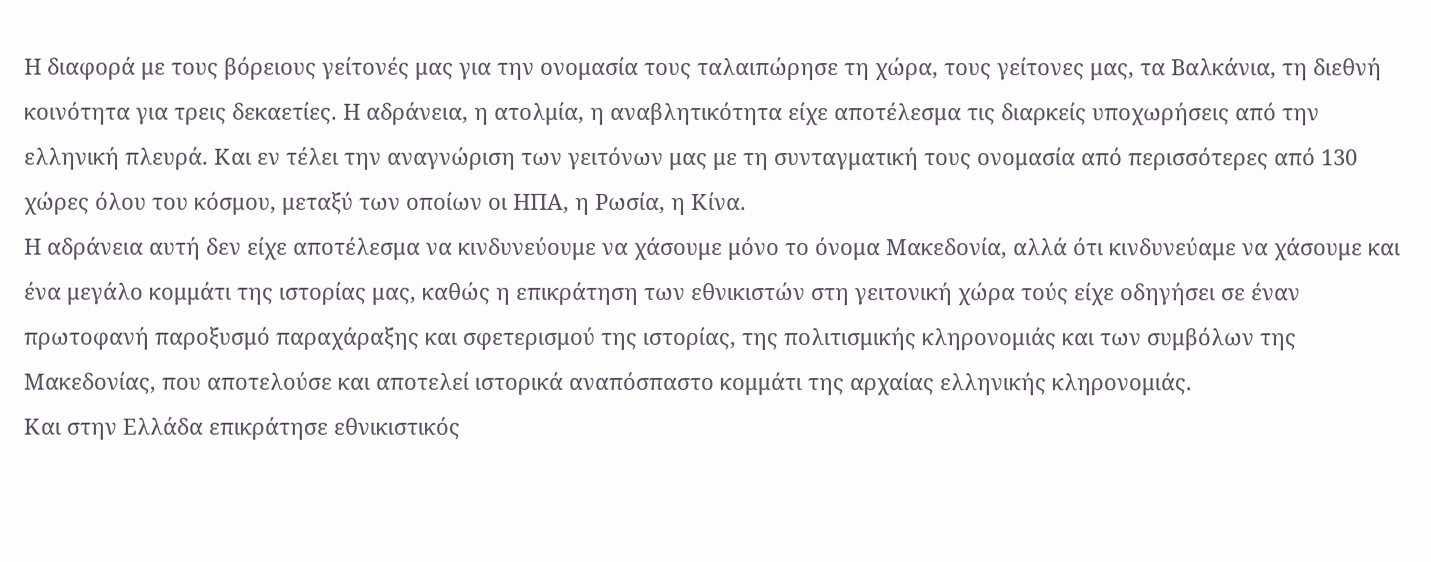Η διαφορά με τους βόρειους γείτονές μας για την ονομασία τους ταλαιπώρησε τη χώρα, τους γείτονες μας, τα Βαλκάνια, τη διεθνή κοινότητα για τρεις δεκαετίες. Η αδράνεια, η ατολμία, η αναβλητικότητα είχε αποτέλεσμα τις διαρκείς υποχωρήσεις από την ελληνική πλευρά. Και εν τέλει την αναγνώριση των γειτόνων μας με τη συνταγματική τους ονομασία από περισσότερες από 130 χώρες όλου του κόσμου, μεταξύ των οποίων οι ΗΠΑ, η Ρωσία, η Κίνα.
Η αδράνεια αυτή δεν είχε αποτέλεσμα να κινδυνεύουμε να χάσουμε μόνο το όνομα Μακεδονία, αλλά ότι κινδυνεύαμε να χάσουμε και ένα μεγάλο κομμάτι της ιστορίας μας, καθώς η επικράτηση των εθνικιστών στη γειτονική χώρα τούς είχε οδηγήσει σε έναν πρωτοφανή παροξυσμό παραχάραξης και σφετερισμού της ιστορίας, της πολιτισμικής κληρονομιάς και των συμβόλων της Μακεδονίας, που αποτελούσε και αποτελεί ιστορικά αναπόσπαστο κομμάτι της αρχαίας ελληνικής κληρονομιάς.
Και στην Ελλάδα επικράτησε εθνικιστικός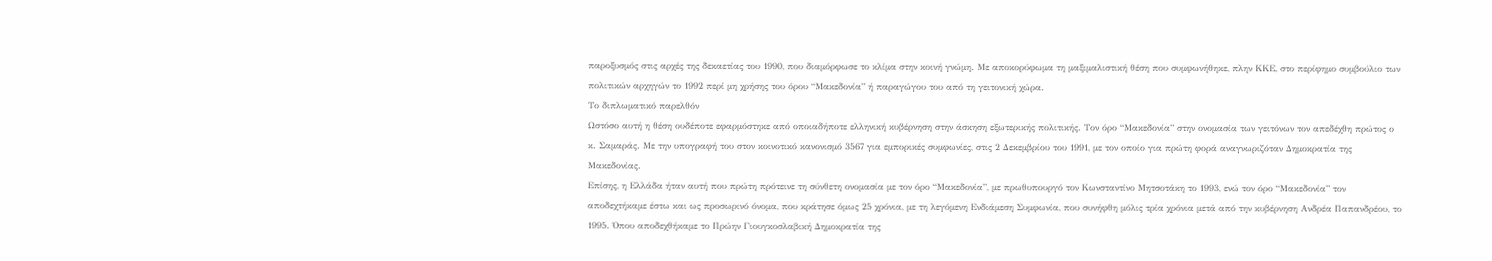παροξυσμός στις αρχές της δεκαετίας του 1990, που διαμόρφωσε το κλίμα στην κοινή γνώμη. Με αποκορύφωμα τη μαξιμαλιστική θέση που συμφωνήθηκε, πλην ΚΚΕ, στο περίφημο συμβούλιο των πολιτικών αρχηγών το 1992 περί μη χρήσης του όρου “Μακεδονία” ή παραγώγου του από τη γειτονική χώρα.
Το διπλωματικό παρελθόν
Ωστόσο αυτή η θέση ουδέποτε εφαρμόστηκε από οποιαδήποτε ελληνική κυβέρνηση στην άσκηση εξωτερικής πολιτικής. Τον όρο “Μακεδονία” στην ονομασία των γειτόνων τον απεδέχθη πρώτος ο κ. Σαμαράς. Με την υπογραφή του στον κοινοτικό κανονισμό 3567 για εμπορικές συμφωνίες, στις 2 Δεκεμβρίου του 1991, με τον οποίο για πρώτη φορά αναγνωριζόταν Δημοκρατία της Μακεδονίας.
Επίσης, η Ελλάδα ήταν αυτή που πρώτη πρότεινε τη σύνθετη ονομασία με τον όρο “Μακεδονία”, με πρωθυπουργό τον Κωνσταντίνο Μητσοτάκη το 1993, ενώ τον όρο “Μακεδονία” τον αποδεχτήκαμε έστω και ως προσωρινό όνομα, που κράτησε όμως 25 χρόνια, με τη λεγόμενη Ενδιάμεση Συμφωνία, που συνήφθη μόλις τρία χρόνια μετά από την κυβέρνηση Ανδρέα Παπανδρέου, το 1995. Όπου αποδεχθήκαμε το Πρώην Γιουγκοσλαβική Δημοκρατία της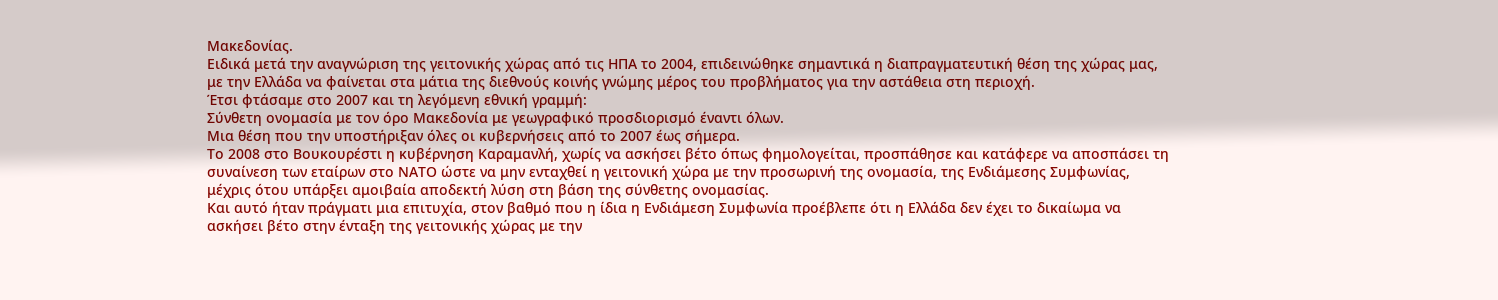Μακεδονίας.
Ειδικά μετά την αναγνώριση της γειτονικής χώρας από τις ΗΠΑ το 2004, επιδεινώθηκε σημαντικά η διαπραγματευτική θέση της χώρας μας, με την Ελλάδα να φαίνεται στα μάτια της διεθνούς κοινής γνώμης μέρος του προβλήματος για την αστάθεια στη περιοχή.
Έτσι φτάσαμε στο 2007 και τη λεγόμενη εθνική γραμμή:
Σύνθετη ονομασία με τον όρο Μακεδονία με γεωγραφικό προσδιορισμό έναντι όλων.
Μια θέση που την υποστήριξαν όλες οι κυβερνήσεις από το 2007 έως σήμερα.
Το 2008 στο Βουκουρέστι η κυβέρνηση Καραμανλή, χωρίς να ασκήσει βέτο όπως φημολογείται, προσπάθησε και κατάφερε να αποσπάσει τη συναίνεση των εταίρων στο ΝΑΤΟ ώστε να μην ενταχθεί η γειτονική χώρα με την προσωρινή της ονομασία, της Ενδιάμεσης Συμφωνίας, μέχρις ότου υπάρξει αμοιβαία αποδεκτή λύση στη βάση της σύνθετης ονομασίας.
Και αυτό ήταν πράγματι μια επιτυχία, στον βαθμό που η ίδια η Ενδιάμεση Συμφωνία προέβλεπε ότι η Ελλάδα δεν έχει το δικαίωμα να ασκήσει βέτο στην ένταξη της γειτονικής χώρας με την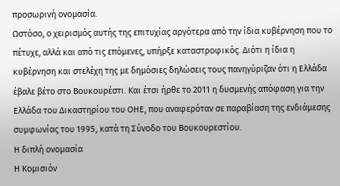προσωρινή ονομασία.
Ωστόσο, ο χειρισμός αυτής της επιτυχίας αργότερα από την ίδια κυβέρνηση που το πέτυχε, αλλά και από τις επόμενες, υπήρξε καταστροφικός. Διότι η ίδια η κυβέρνηση και στελέχη της με δημόσιες δηλώσεις τους πανηγύριζαν ότι η Ελλάδα έβαλε βέτο στο Βουκουρέστι. Και έτσι ήρθε το 2011 η δυσμενής απόφαση για την Ελλάδα του Δικαστηρίου του ΟΗΕ, που αναφερόταν σε παραβίαση της ενδιάμεσης συμφωνίας του 1995, κατά τη Σύνοδο του Βουκουρεστίου.
Η διπλή ονομασία
Η Κομισιόν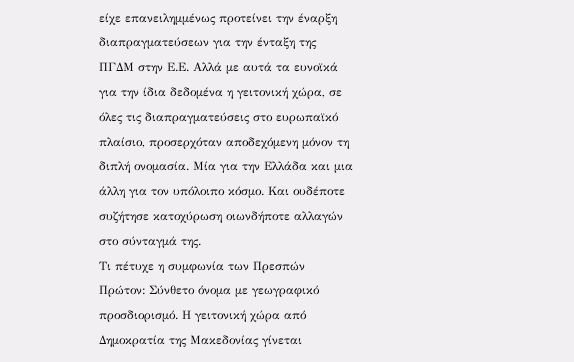είχε επανειλημμένως προτείνει την έναρξη διαπραγματεύσεων για την ένταξη της ΠΓΔΜ στην Ε.Ε. Αλλά με αυτά τα ευνοϊκά για την ίδια δεδομένα η γειτονική χώρα, σε όλες τις διαπραγματεύσεις στο ευρωπαϊκό πλαίσιο, προσερχόταν αποδεχόμενη μόνον τη διπλή ονομασία. Μία για την Ελλάδα και μια άλλη για τον υπόλοιπο κόσμο. Και ουδέποτε συζήτησε κατοχύρωση οιωνδήποτε αλλαγών στο σύνταγμά της.
Τι πέτυχε η συμφωνία των Πρεσπών
Πρώτον: Σύνθετο όνομα με γεωγραφικό προσδιορισμό. Η γειτονική χώρα από Δημοκρατία της Μακεδονίας γίνεται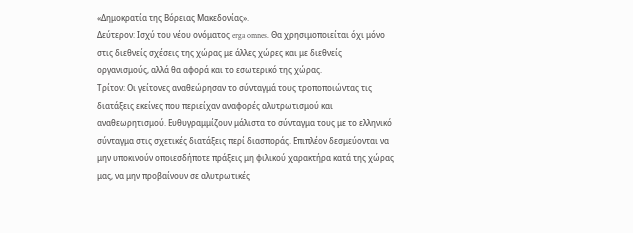«Δημοκρατία της Βόρειας Μακεδονίας».
Δεύτερον: Ισχύ του νέου ονόματος erga omnes. Θα χρησιμοποιείται όχι μόνο στις διεθνείς σχέσεις της χώρας με άλλες χώρες και με διεθνείς οργανισμούς, αλλά θα αφορά και το εσωτερικό της χώρας.
Τρίτον: Οι γείτονες αναθεώρησαν το σύνταγμά τους τροποποιώντας τις διατάξεις εκείνες που περιείχαν αναφορές αλυτρωτισμού και αναθεωρητισμού. Ευθυγραμμίζουν μάλιστα το σύνταγμα τους με το ελληνικό σύνταγμα στις σχετικές διατάξεις περί διασποράς. Επιπλέον δεσμεύονται να μην υποκινούν οποιεσδήποτε πράξεις μη φιλικού χαρακτήρα κατά της χώρας μας, να μην προβαίνουν σε αλυτρωτικές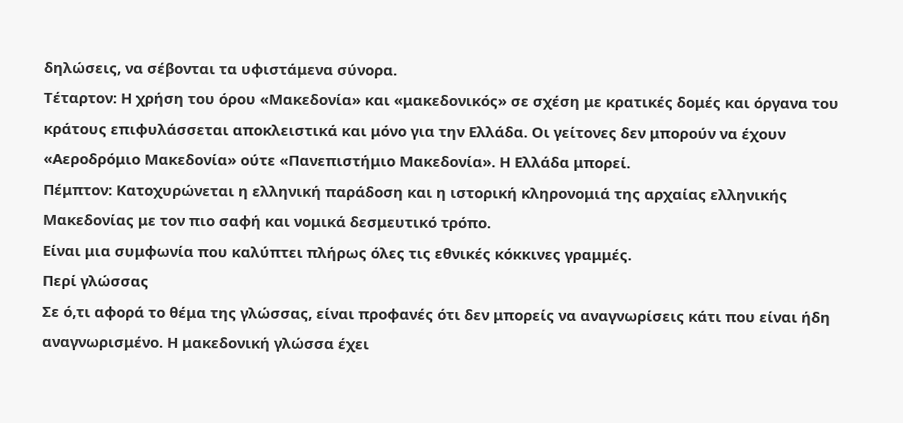δηλώσεις, να σέβονται τα υφιστάμενα σύνορα.
Τέταρτον: Η χρήση του όρου «Μακεδονία» και «μακεδονικός» σε σχέση με κρατικές δομές και όργανα του κράτους επιφυλάσσεται αποκλειστικά και μόνο για την Ελλάδα. Οι γείτονες δεν μπορούν να έχουν «Αεροδρόμιο Μακεδονία» ούτε «Πανεπιστήμιο Μακεδονία». Η Ελλάδα μπορεί.
Πέμπτον: Κατοχυρώνεται η ελληνική παράδοση και η ιστορική κληρονομιά της αρχαίας ελληνικής Μακεδονίας με τον πιο σαφή και νομικά δεσμευτικό τρόπο.
Είναι μια συμφωνία που καλύπτει πλήρως όλες τις εθνικές κόκκινες γραμμές.
Περί γλώσσας
Σε ό,τι αφορά το θέμα της γλώσσας, είναι προφανές ότι δεν μπορείς να αναγνωρίσεις κάτι που είναι ήδη αναγνωρισμένο. Η μακεδονική γλώσσα έχει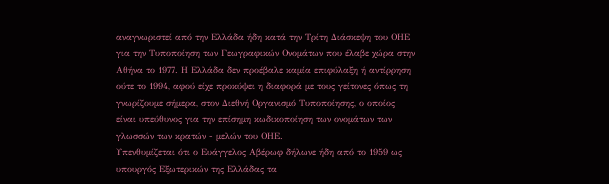αναγνωριστεί από την Ελλάδα ήδη κατά την Τρίτη Διάσκεψη του ΟΗΕ για την Τυποποίηση των Γεωγραφικών Ονομάτων που έλαβε χώρα στην Αθήνα το 1977. Η Ελλάδα δεν προέβαλε καμία επιφύλαξη ή αντίρρηση ούτε το 1994, αφού είχε προκύψει η διαφορά με τους γείτονες όπως τη γνωρίζουμε σήμερα, στον Διεθνή Οργανισμό Τυποποίησης, ο οποίος είναι υπεύθυνος για την επίσημη κωδικοποίηση των ονομάτων των γλωσσών των κρατών - μελών του ΟΗΕ.
Υπενθυμίζεται ότι ο Ευάγγελος Αβέρωφ δήλωνε ήδη από το 1959 ως υπουργός Εξωτερικών της Ελλάδας τα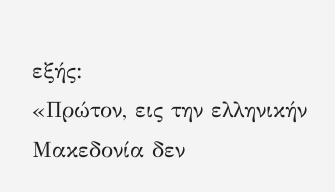εξής:
«Πρώτον, εις την ελληνικήν Μακεδονία δεν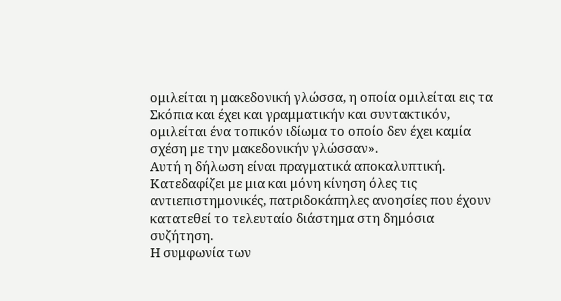ομιλείται η μακεδονική γλώσσα, η οποία ομιλείται εις τα Σκόπια και έχει και γραμματικήν και συντακτικόν, ομιλείται ένα τοπικόν ιδίωμα το οποίο δεν έχει καμία σχέση με την μακεδονικήν γλώσσαν».
Αυτή η δήλωση είναι πραγματικά αποκαλυπτική. Κατεδαφίζει με μια και μόνη κίνηση όλες τις αντιεπιστημονικές, πατριδοκάπηλες ανοησίες που έχουν κατατεθεί το τελευταίο διάστημα στη δημόσια συζήτηση.
Η συμφωνία των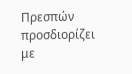Πρεσπών προσδιορίζει με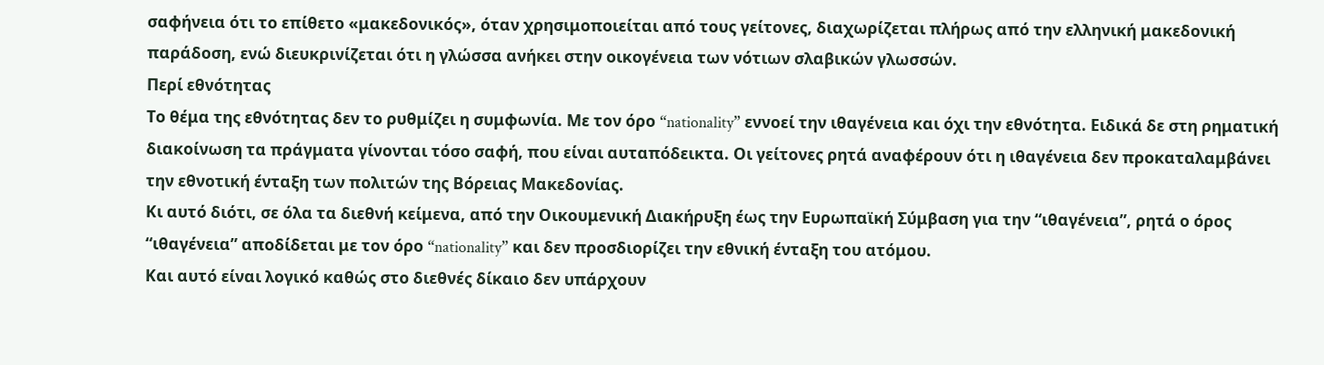σαφήνεια ότι το επίθετο «μακεδονικός», όταν χρησιμοποιείται από τους γείτονες, διαχωρίζεται πλήρως από την ελληνική μακεδονική παράδοση, ενώ διευκρινίζεται ότι η γλώσσα ανήκει στην οικογένεια των νότιων σλαβικών γλωσσών.
Περί εθνότητας
Το θέμα της εθνότητας δεν το ρυθμίζει η συμφωνία. Με τον όρο “nationality” εννοεί την ιθαγένεια και όχι την εθνότητα. Ειδικά δε στη ρηματική διακοίνωση τα πράγματα γίνονται τόσο σαφή, που είναι αυταπόδεικτα. Οι γείτονες ρητά αναφέρουν ότι η ιθαγένεια δεν προκαταλαμβάνει την εθνοτική ένταξη των πολιτών της Βόρειας Μακεδονίας.
Κι αυτό διότι, σε όλα τα διεθνή κείμενα, από την Οικουμενική Διακήρυξη έως την Ευρωπαϊκή Σύμβαση για την “ιθαγένεια”, ρητά ο όρος “ιθαγένεια” αποδίδεται με τον όρο “nationality” και δεν προσδιορίζει την εθνική ένταξη του ατόμου.
Και αυτό είναι λογικό καθώς στο διεθνές δίκαιο δεν υπάρχουν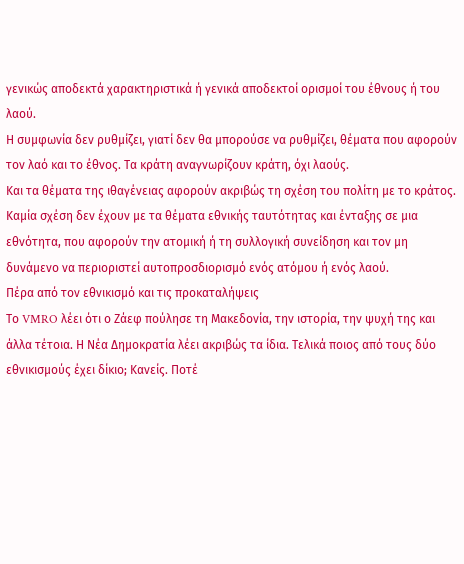γενικώς αποδεκτά χαρακτηριστικά ή γενικά αποδεκτοί ορισμοί του έθνους ή του λαού.
Η συμφωνία δεν ρυθμίζει, γιατί δεν θα μπορούσε να ρυθμίζει, θέματα που αφορούν τον λαό και το έθνος. Τα κράτη αναγνωρίζουν κράτη, όχι λαούς.
Και τα θέματα της ιθαγένειας αφορούν ακριβώς τη σχέση του πολίτη με το κράτος. Καμία σχέση δεν έχουν με τα θέματα εθνικής ταυτότητας και ένταξης σε μια εθνότητα, που αφορούν την ατομική ή τη συλλογική συνείδηση και τον μη δυνάμενο να περιοριστεί αυτοπροσδιορισμό ενός ατόμου ή ενός λαού.
Πέρα από τον εθνικισμό και τις προκαταλήψεις
Το VMRO λέει ότι ο Ζάεφ πούλησε τη Μακεδονία, την ιστορία, την ψυχή της και άλλα τέτοια. Η Νέα Δημοκρατία λέει ακριβώς τα ίδια. Τελικά ποιος από τους δύο εθνικισμούς έχει δίκιο; Κανείς. Ποτέ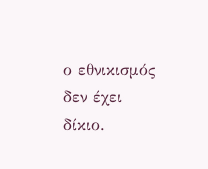ο εθνικισμός δεν έχει δίκιο.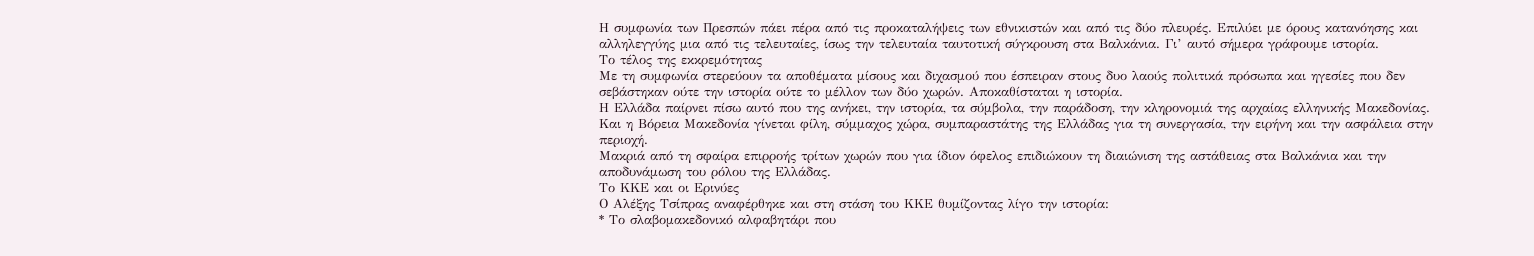Η συμφωνία των Πρεσπών πάει πέρα από τις προκαταλήψεις των εθνικιστών και από τις δύο πλευρές. Επιλύει με όρους κατανόησης και αλληλεγγύης μια από τις τελευταίες, ίσως την τελευταία ταυτοτική σύγκρουση στα Βαλκάνια. Γι’ αυτό σήμερα γράφουμε ιστορία.
Το τέλος της εκκρεμότητας
Με τη συμφωνία στερεύουν τα αποθέματα μίσους και διχασμού που έσπειραν στους δυο λαούς πολιτικά πρόσωπα και ηγεσίες που δεν σεβάστηκαν ούτε την ιστορία ούτε το μέλλον των δύο χωρών. Αποκαθίσταται η ιστορία.
Η Ελλάδα παίρνει πίσω αυτό που της ανήκει, την ιστορία, τα σύμβολα, την παράδοση, την κληρονομιά της αρχαίας ελληνικής Μακεδονίας.
Και η Βόρεια Μακεδονία γίνεται φίλη, σύμμαχος χώρα, συμπαραστάτης της Ελλάδας για τη συνεργασία, την ειρήνη και την ασφάλεια στην περιοχή.
Μακριά από τη σφαίρα επιρροής τρίτων χωρών που για ίδιον όφελος επιδιώκουν τη διαιώνιση της αστάθειας στα Βαλκάνια και την αποδυνάμωση του ρόλου της Ελλάδας.
Το ΚΚΕ και οι Ερινύες
Ο Αλέξης Τσίπρας αναφέρθηκε και στη στάση του ΚΚΕ θυμίζοντας λίγο την ιστορία:
* Το σλαβομακεδονικό αλφαβητάρι που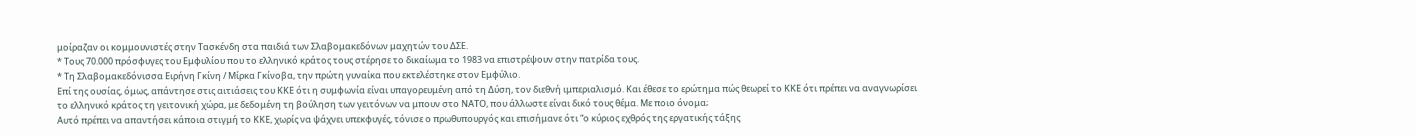μοίραζαν οι κομμουνιστές στην Τασκένδη στα παιδιά των Σλαβομακεδόνων μαχητών του ΔΣΕ.
* Τους 70.000 πρόσφυγες του Εμφυλίου που το ελληνικό κράτος τους στέρησε το δικαίωμα το 1983 να επιστρέψουν στην πατρίδα τους.
* Τη Σλαβομακεδόνισσα Ειρήνη Γκίνη / Μίρκα Γκίνοβα, την πρώτη γυναίκα που εκτελέστηκε στον Εμφύλιο.
Επί της ουσίας, όμως, απάντησε στις αιτιάσεις του ΚΚΕ ότι η συμφωνία είναι υπαγορευμένη από τη Δύση, τον διεθνή ιμπεριαλισμό. Και έθεσε το ερώτημα πώς θεωρεί το ΚΚΕ ότι πρέπει να αναγνωρίσει το ελληνικό κράτος τη γειτονική χώρα, με δεδομένη τη βούληση των γειτόνων να μπουν στο ΝΑΤΟ, που άλλωστε είναι δικό τους θέμα. Με ποιο όνομα;
Αυτό πρέπει να απαντήσει κάποια στιγμή το ΚΚΕ, χωρίς να ψάχνει υπεκφυγές, τόνισε ο πρωθυπουργός και επισήμανε ότι “ο κύριος εχθρός της εργατικής τάξης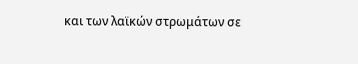και των λαϊκών στρωμάτων σε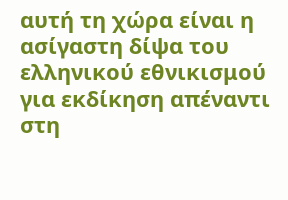αυτή τη χώρα είναι η ασίγαστη δίψα του ελληνικού εθνικισμού για εκδίκηση απέναντι στη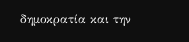δημοκρατία και την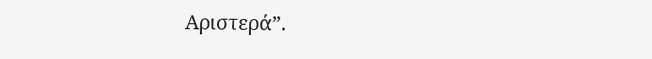Αριστερά”.